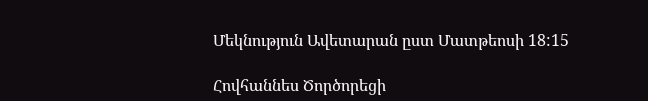Մեկնություն Ավետարան ըստ Մատթեոսի 18:15

Հովհաննես Ծործորեցի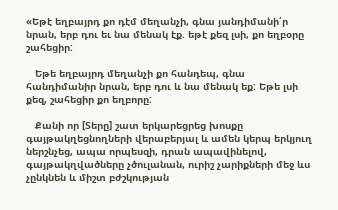«Եթէ եղբայրդ քո դէմ մեղանչի, գնա յանդիմանի՛ր նրան, երբ դու եւ նա մենակ էք. եթէ քեզ լսի, քո եղբօրը շահեցիր:

   Եթե եղբայրդ մեղանչի քո հանդեպ, գնա հանդիմանիր նրան, երբ դու և նա մենակ եք: Եթե լսի քեզ, շահեցիր քո եղբորը:

   Քանի որ [Տերը] շատ երկարեցրեց խոսքը գայթակղեցնողների վերաբերյալ և ամեն կերպ երկյուղ ներշնչեց, ապա որպեսզի, դրան ապավինելով, գայթակղվածները չծուլանան, ուրիշ չարիքների մեջ ևս չընկնեն և միշտ բժշկության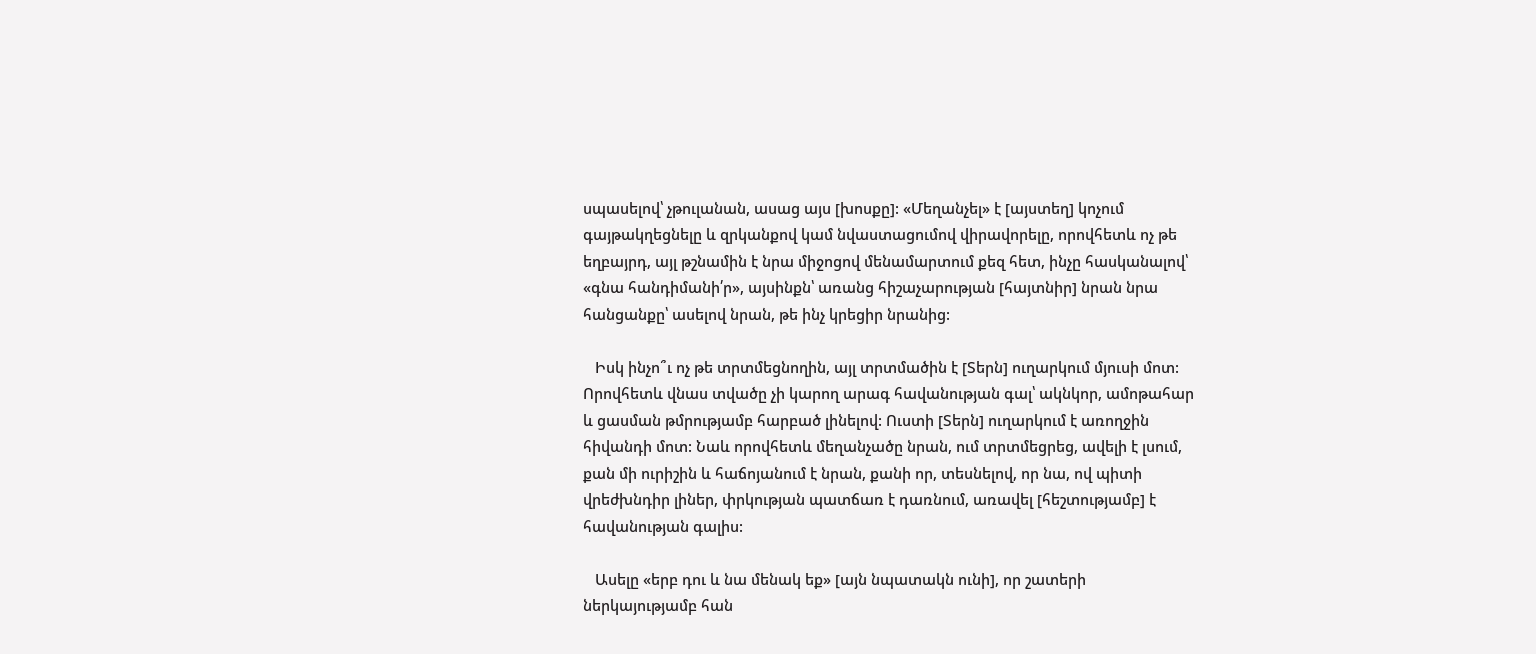սպասելով՝ չթուլանան, ասաց այս [խոսքը]: «Մեղանչել» է [այստեղ] կոչում գայթակղեցնելը և զրկանքով կամ նվաստացումով վիրավորելը, որովհետև ոչ թե եղբայրդ, այլ թշնամին է նրա միջոցով մենամարտում քեզ հետ, ինչը հասկանալով՝ «գնա հանդիմանի՛ր», այսինքն՝ առանց հիշաչարության [հայտնիր] նրան նրա հանցանքը՝ ասելով նրան, թե ինչ կրեցիր նրանից:

   Իսկ ինչո՞ւ ոչ թե տրտմեցնողին, այլ տրտմածին է [Տերն] ուղարկում մյուսի մոտ: Որովհետև վնաս տվածը չի կարող արագ հավանության գալ՝ ակնկոր, ամոթահար և ցասման թմրությամբ հարբած լինելով: Ուստի [Տերն] ուղարկում է առողջին հիվանդի մոտ: Նաև որովհետև մեղանչածը նրան, ում տրտմեցրեց, ավելի է լսում, քան մի ուրիշին և հաճոյանում է նրան, քանի որ, տեսնելով, որ նա, ով պիտի վրեժխնդիր լիներ, փրկության պատճառ է դառնում, առավել [հեշտությամբ] է հավանության գալիս:

   Ասելը «երբ դու և նա մենակ եք» [այն նպատակն ունի], որ շատերի ներկայությամբ հան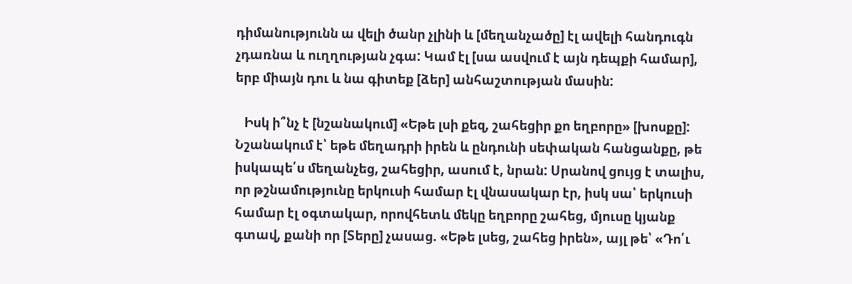դիմանությունն ա վելի ծանր չլինի և [մեղանչածը] էլ ավելի հանդուգն չդառնա և ուղղության չգա: Կամ էլ [սա ասվում է այն դեպքի համար], երբ միայն դու և նա գիտեք [ձեր] անհաշտության մասին:

   Իսկ ի՞նչ է [նշանակում] «Եթե լսի քեզ, շահեցիր քո եղբորը» [խոսքը]: Նշանակում է՝ եթե մեղադրի իրեն և ընդունի սեփական հանցանքը, թե իսկապե՛ս մեղանչեց, շահեցիր, ասում է, նրան: Սրանով ցույց է տալիս, որ թշնամությունը երկուսի համար էլ վնասակար էր, իսկ սա՝ երկուսի համար էլ օգտակար, որովհետև մեկը եղբորը շահեց, մյուսը կյանք գտավ, քանի որ [Տերը] չասաց. «Եթե լսեց, շահեց իրեն», այլ թե՝ «Դո՛ւ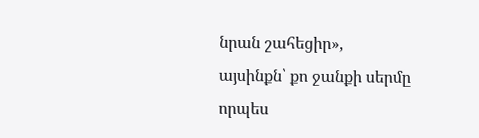նրան շահեցիր», այսինքն՝ քո ջանքի սերմը որպես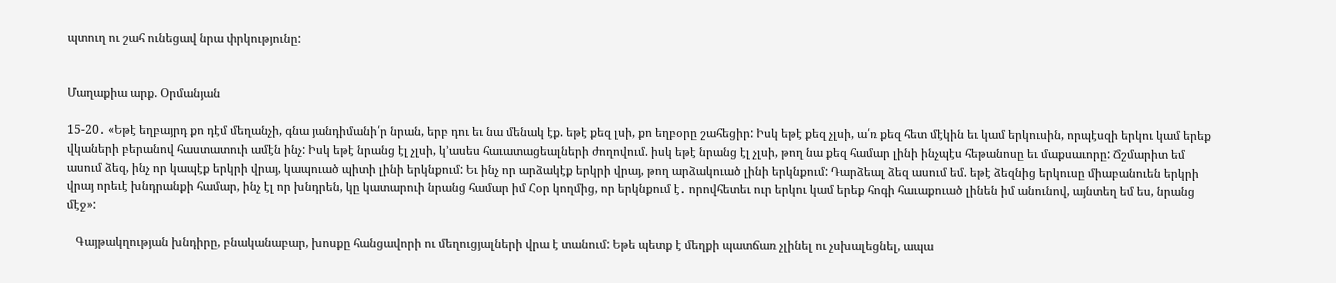պտուղ ու շահ ունեցավ նրա փրկությունը:


Մաղաքիա արք. Օրմանյան

15-20․ «Եթէ եղբայրդ քո դէմ մեղանչի, գնա յանդիմանի՛ր նրան, երբ դու եւ նա մենակ էք. եթէ քեզ լսի, քո եղբօրը շահեցիր: Իսկ եթէ քեզ չլսի, ա՛ռ քեզ հետ մէկին եւ կամ երկուսին, որպէսզի երկու կամ երեք վկաների բերանով հաստատուի ամէն ինչ: Իսկ եթէ նրանց էլ չլսի, կ՚ասես հաւատացեալների ժողովում. իսկ եթէ նրանց էլ չլսի, թող նա քեզ համար լինի ինչպէս հեթանոսը եւ մաքսաւորը: Ճշմարիտ եմ ասում ձեզ, ինչ որ կապէք երկրի վրայ, կապուած պիտի լինի երկնքում: Եւ ինչ որ արձակէք երկրի վրայ, թող արձակուած լինի երկնքում: Դարձեալ ձեզ ասում եմ. եթէ ձեզնից երկուսը միաբանուեն երկրի վրայ որեւէ խնդրանքի համար, ինչ էլ որ խնդրեն, կը կատարուի նրանց համար իմ Հօր կողմից, որ երկնքում է․ որովհետեւ ուր երկու կամ երեք հոգի հաւաքուած լինեն իմ անունով, այնտեղ եմ ես, նրանց մէջ»:

   Գայթակղության խնդիրը, բնականաբար, խոսքը հանցավորի ու մեղուցյալների վրա է տանում: Եթե պետք է մեղքի պատճառ չլինել ու չսխալեցնել, ապա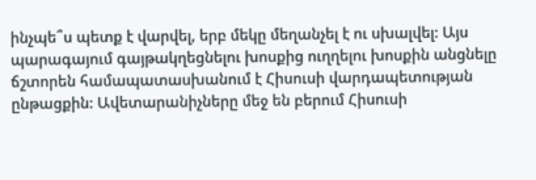ինչպե՞ս պետք է վարվել, երբ մեկը մեղանչել է ու սխալվել: Այս պարագայում գայթակղեցնելու խոսքից ուղղելու խոսքին անցնելը ճշտորեն համապատասխանում է Հիսուսի վարդապետության ընթացքին: Ավետարանիչները մեջ են բերում Հիսուսի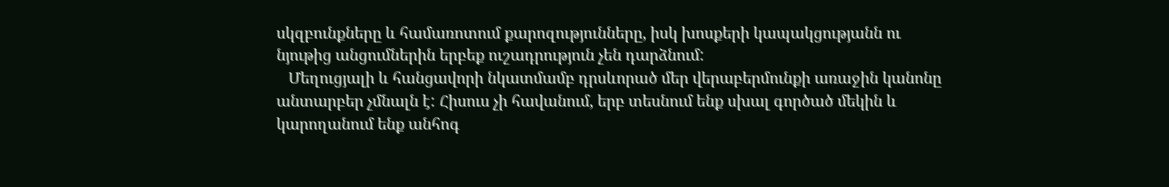սկզբունքները և համառոտում քարոզությունները, իսկ խոսքերի կապակցությանն ու նյութից անցումներին երբեք ուշադրություն չեն դարձնում:
   Մեղուցյալի և հանցավորի նկատմամբ դրսևորած մեր վերաբերմունքի առաջին կանոնը անտարբեր չմնալն է: Հիսուս չի հավանում, երբ տեսնում ենք սխալ գործած մեկին և կարողանում ենք անհոգ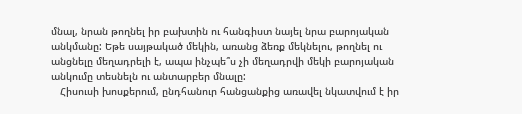մնալ, նրան թողնել իր բախտին ու հանգիստ նայել նրա բարոյական անկմանը: Եթե սայթակած մեկին, առանց ձեռք մեկնելու, թողնել ու անցնելը մեղադրելի է, ապա ինչպե՞ս չի մեղադրվի մեկի բարոյական անկումը տեսնելն ու անտարբեր մնալը:
   Հիսուսի խոսքերում, ընդհանուր հանցանքից առավել նկատվում է իր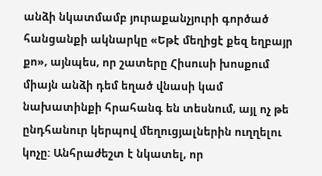անձի նկատմամբ յուրաքանչյուրի գործած հանցանքի ակնարկը «Եթէ մեղիցէ քեզ եղբայր քո», այնպես, որ շատերը Հիսուսի խոսքում միայն անձի դեմ եղած վնասի կամ նախատինքի հրահանգ են տեսնում, այլ ոչ թե ընդհանուր կերպով մեղուցյալներին ուղղելու կոչը: Անհրաժեշտ է նկատել, որ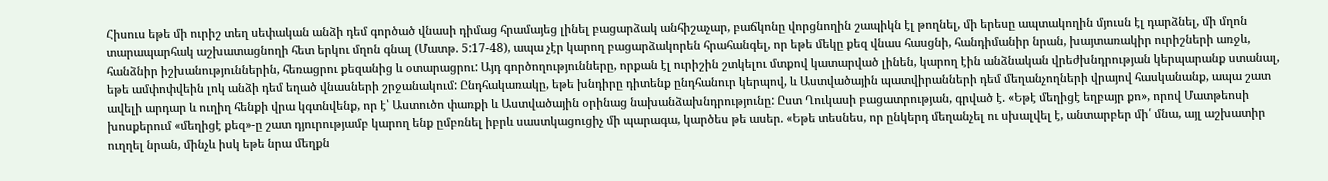Հիսուս եթե մի ուրիշ տեղ սեփական անձի դեմ գործած վնասի դիմաց հրամայեց լինել բացարձակ անհիշաչար, բաճկոնը վորցնողին շապիկն էլ թողնել, մի երեսը ապտակողին մյուսն էլ դարձնել, մի մղոն տարապարհակ աշխատացնողի հետ երկու մղոն գնալ (Մատթ. 5:17-48), ապա չէր կարող բացարձակորեն հրահանգել, որ եթե մեկը քեզ վնաս հասցնի, հանդիմանիր նրան, խայտառակիր ուրիշների առջև, հանձնիր իշխանություններին, հեռացրու քեզանից և օտարացրու: Այդ գործողությունները, որքան էլ ուրիշին շտկելու մտքով կատարված լինեն, կարող էին անձնական վրեժխնդրության կերպարանք ստանալ, եթե ամփոփվեին լոկ անձի դեմ եղած վնասների շրջանակում: Ընդհակառակը, եթե խնդիրը դիտենք ընդհանուր կերպով, և Աստվածային պատվիրանների դեմ մեղանչողների վրայով հասկանանք, ապա շատ ավելի արդար և ուղիղ հենքի վրա կգտնվենք, որ է՝ Աստուծո փառքի և Աստվածային օրինաց նախանձախնդրությունը: Ըստ Ղուկասի բացատրության, գրված է. «Եթէ մեղիցէ եղբայր քո», որով Մատթեոսի խոսքերում «մեղիցէ քեզ»-ը շատ դյուրությամբ կարող ենք ըմբռնել իբրև սաստկացուցիչ մի պարագա, կարծես թե ասեր. «Եթե տեսնես, որ ընկերդ մեղանչել ու սխալվել է, անտարբեր մի՛ մնա, այլ աշխատիր ուղղել նրան, մինչև իսկ եթե նրա մեղքն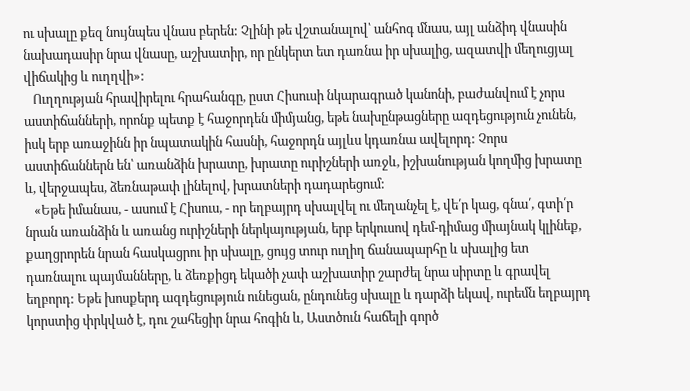ու սխալը քեզ նույնպես վնաս բերեն: Չլինի թե վշտանալով՝ անհոգ մնաս, այլ անձիդ վնասին նախադասիր նրա վնասը, աշխատիր, որ ընկերտ ետ դառնա իր սխալից, ազատվի մեղուցյալ վիճակից և ուղղվի»:
   Ուղղության հրավիրելու հրահանգը, ըստ Հիսուսի նկարագրած կանոնի, բաժանվում է չորս աստիճանների, որոնք պետք է հաջորդեն միմյանց, եթե նախընթացները ազդեցություն չունեն, իսկ երբ առաջինն իր նպատակին հասնի, հաջորդն այլևս կդառնա ավելորդ: Չորս աստիճաններն են՝ առանձին խրատը, խրատը ուրիշների առջև, իշխանության կողմից խրատը և, վերջապես, ձեռնաթափ լինելով, խրատների դադարեցում:
   «Եթե իմանաս, - ասում է Հիսուս, - որ եղբայրդ սխալվել ու մեղանչել է, վե՛ր կաց, գնա՛, գտի՛ր նրան առանձին և առանց ուրիշների ներկայության, երբ երկուսով դեմ-դիմաց միայնակ կլինեք, քաղցրորեն նրան հասկացրու իր սխալը, ցույց տուր ուղիղ ճանապարհը և սխալից ետ դառնալու պայմանները, և ձեռքիցդ եկածի չափ աշխատիր շարժել նրա սիրտը և գրավել եղբորդ: Եթե խոսքերդ ազդեցություն ունեցան, ընդունեց սխալը և դարձի եկավ, ուրեմն եղբայրդ կորստից փրկված է, դու շահեցիր նրա հոգին և, Աստծուն հաճելի գործ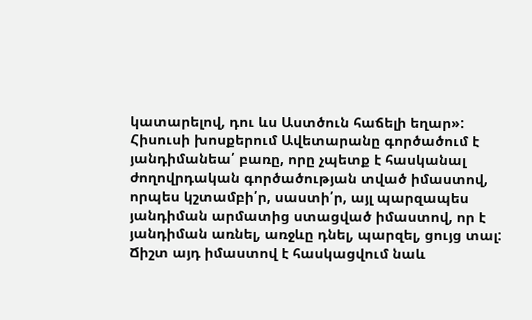կատարելով, դու ևս Աստծուն հաճելի եղար»: Հիսուսի խոսքերում Ավետարանը գործածում է յանդիմանեա՛ բառը, որը չպետք է հասկանալ ժողովրդական գործածության տված իմաստով, որպես կշտամբի՛ր, սաստի՛ր, այլ պարզապես յանդիման արմատից ստացված իմաստով, որ է յանդիման առնել, առջևը դնել, պարզել, ցույց տալ: Ճիշտ այդ իմաստով է հասկացվում նաև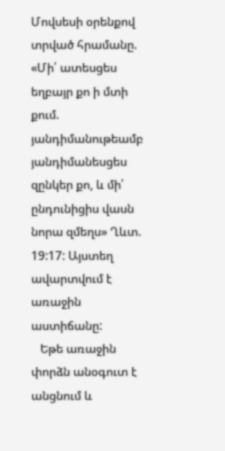Մովսեսի օրենքով տրված հրամանը. «Մի՛ ատեսցես եղբայր քո ի մտի քում. յանդիմանութեամբ յանդիմանեսցես զընկեր քո, և մի՛ ընդունիցիս վասն նորա զմեղս» Ղևտ. 19:17: Այստեղ ավարտվում է առաջին աստիճանը:
   Եթե առաջին փորձն անօգուտ է անցնում և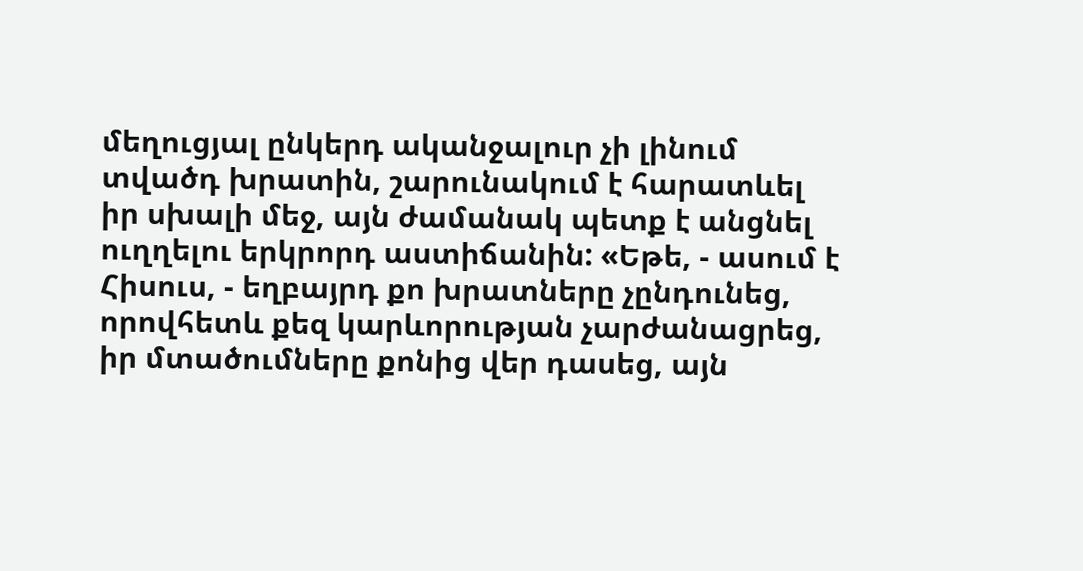մեղուցյալ ընկերդ ականջալուր չի լինում տվածդ խրատին, շարունակում է հարատևել իր սխալի մեջ, այն ժամանակ պետք է անցնել ուղղելու երկրորդ աստիճանին: «Եթե, - ասում է Հիսուս, - եղբայրդ քո խրատները չընդունեց, որովհետև քեզ կարևորության չարժանացրեց, իր մտածումները քոնից վեր դասեց, այն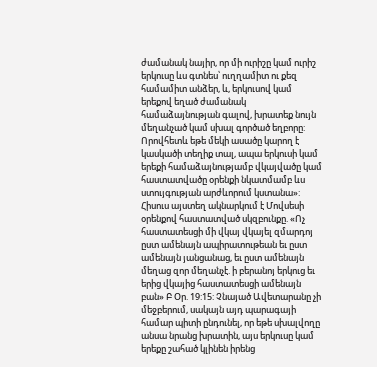ժամանակ նայիր, որ մի ուրիշը կամ ուրիշ երկուսը ևս գտնես՝ ուղղամիտ ու քեզ համամիտ անձեր, և, երկուսով կամ երեքով եղած ժամանակ համաձայնության գալով, խրատեք նույն մեղանչած կամ սխալ գործած եղբորը: Որովհետև եթե մեկի ասածը կարող է կասկածի տեղիք տալ, ապա երկուսի կամ երեքի համաձայնությամբ վկայվածը կամ հաստատվածը օրենքի նկատմամբ ևս ստույգության արժևորում կստանա»: Հիսուս այստեղ ակնարկում է Մովսեսի օրենքով հաստատված սկզբունքը. «Ոչ հաստատեսցի մի վկայ վկայել զմարդոյ ըստ ամենայն ապիրատութեան եւ ըստ ամենայն յանցանաց, եւ ըստ ամենայն մեղաց զոր մեղանչէ. ի բերանոյ երկուց եւ երից վկայից հաստատեսցի ամենայն բան» Բ Օր. 19:15: Չնայած Ավետարանը չի մեջբերում, սակայն այդ պարագայի համար պիտի ընդունել, որ եթե սխալվողը անսա նրանց խրատին, այս երկուսը կամ երեքը շահած կլինեն իրենց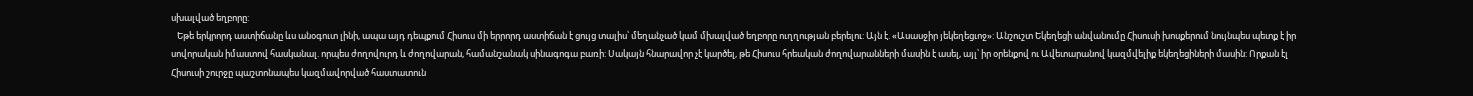սխալված եղբորը:
   Եթե երկրորդ աստիճանը ևս անօգուտ լինի, ապա այդ դեպքում Հիսուս մի երրորդ աստիճան է ցույց տալիս՝ մեղանչած կամ մխալված եղբորը ուղղության բերելու: Այն է. «Ասասջիր յեկեղեցւոջ»: Անշուշտ Եկեղեցի անվանումը Հիսուսի խոսքերում նույնպես պետք է իր սովորական իմաստով հասկանալ. որպես ժողովուրդ և ժողովարան, համանշանակ սինագոգա բառի: Սակայն հնարավոր չէ կարծել, թե Հիսուս հրեական ժողովարանների մասին է ասել, այլ՝ իր օրենքով ու Ավետարանով կազմվելիք եկեղեցիների մասին: Որքան էլ Հիսուսի շուրջը պաշտոնապես կազմավորված հաստատուն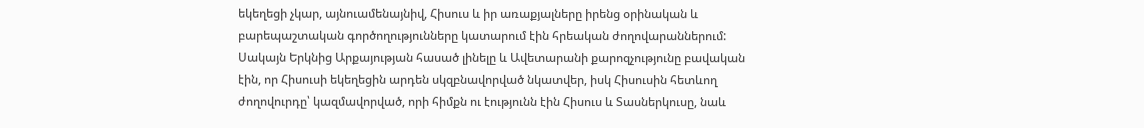եկեղեցի չկար, այնուամենայնիվ, Հիսուս և իր առաքյալները իրենց օրինական և բարեպաշտական գործողությունները կատարում էին հրեական ժողովարաններում: Սակայն Երկնից Արքայության հասած լինելը և Ավետարանի քարոզչությունը բավական էին, որ Հիսուսի եկեղեցին արդեն սկզբնավորված նկատվեր, իսկ Հիսուսին հետևող ժողովուրդը՝ կազմավորված, որի հիմքն ու էությունն էին Հիսուս և Տասներկուսը, նաև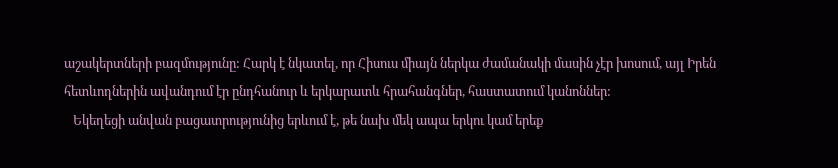աշակերտների բազմությունը: Հարկ է նկատել, որ Հիսուս միայն ներկա ժամանակի մասին չէր խոսում, այլ Իրեն հետևողներին ավանդում էր ընդհանուր և երկարատև հրահանգներ, հաստատում կանոններ:
   Եկեղեցի անվան բացատրությունից երևում է, թե նախ մեկ ապա երկու կամ երեք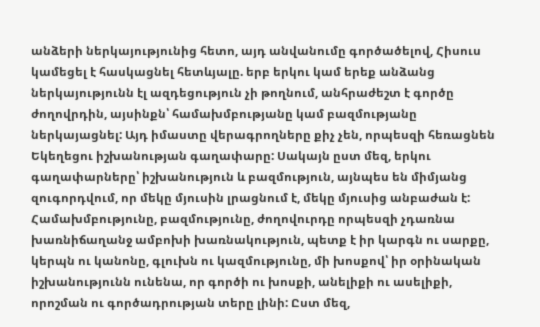անձերի ներկայությունից հետո, այդ անվանումը գործածելով, Հիսուս կամեցել է հասկացնել հետևյալը. երբ երկու կամ երեք անձանց ներկայությունն էլ ազդեցություն չի թողնում, անհրաժեշտ է գործը ժողովրդին, այսինքն՝ համախմբությանը կամ բազմությանը ներկայացնել: Այդ իմաստը վերագրողները քիչ չեն, որպեսզի հեռացնեն Եկեղեցու իշխանության գաղափարը: Սակայն ըստ մեզ, երկու գաղափարները՝ իշխանություն և բազմություն, այնպես են միմյանց զուգորդվում, որ մեկը մյուսին լրացնում է, մեկը մյուսից անբաժան է: Համախմբությունը, բազմությունը, ժողովուրդը որպեսզի չդառնա խառնիճաղանջ ամբոխի խառնակություն, պետք է իր կարգն ու սարքը, կերպն ու կանոնը, գլուխն ու կազմությունը, մի խոսքով՝ իր օրինական իշխանությունն ունենա, որ գործի ու խոսքի, անելիքի ու ասելիքի, որոշման ու գործադրության տերը լինի: Ըստ մեզ,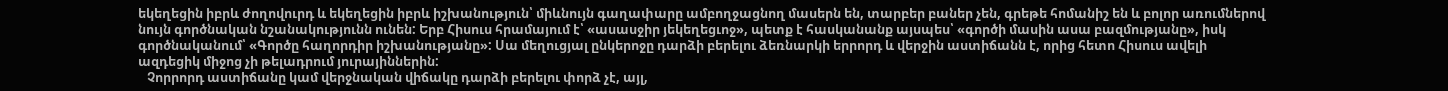եկեղեցին իբրև ժողովուրդ և եկեղեցին իբրև իշխանություն՝ միևնույն գաղափարը ամբողջացնող մասերն են, տարբեր բաներ չեն, գրեթե հոմանիշ են և բոլոր առումներով նույն գործնական նշանակությունն ունեն: Երբ Հիսուս հրամայում է՝ «ասասջիր յեկեղեցւոջ», պետք է հասկանանք այսպես՝ «գործի մասին ասա բազմությանը», իսկ գործնականում՝ «Գործը հաղորդիր իշխանությանը»: Սա մեղուցյալ ընկերոջը դարձի բերելու ձեռնարկի երրորդ և վերջին աստիճանն է, որից հետո Հիսուս ավելի ազդեցիկ միջոց չի թելադրում յուրայիններին:
   Չորրորդ աստիճանը կամ վերջնական վիճակը դարձի բերելու փորձ չէ, այլ,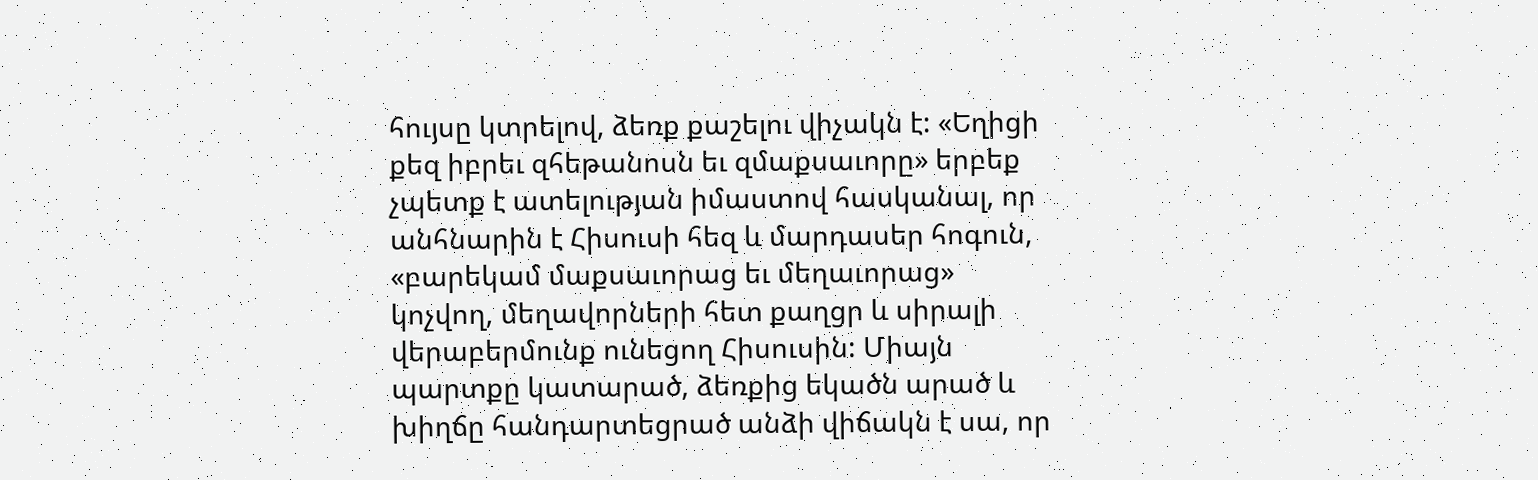հույսը կտրելով, ձեռք քաշելու վիչակն է: «Եղիցի քեզ իբրեւ զհեթանոսն եւ զմաքսաւորը» երբեք չպետք է ատելության իմաստով հասկանալ, որ անհնարին է Հիսուսի հեզ և մարդասեր հոգուն, «բարեկամ մաքսաւորաց եւ մեղաւորաց» կոչվող, մեղավորների հետ քաղցր և սիրալի վերաբերմունք ունեցող Հիսուսին: Միայն պարտքը կատարած, ձեռքից եկածն արած և խիղճը հանդարտեցրած անձի վիճակն է սա, որ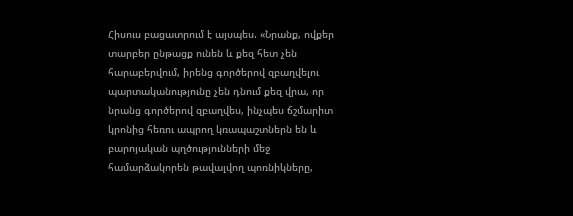Հիսուս բացատրում է այսպես. «Նրանք, ովքեր տարբեր ընթացք ունեն և քեզ հետ չեն հարաբերվում, իրենց գործերով զբաղվելու պարտականությունը չեն դնում քեզ վրա, որ նրանց գործերով զբաղվես, ինչպես ճշմարիտ կրոնից հեռու ապրող կռապաշտներն են և բարոյական պղծությունների մեջ համարձակորեն թավալվող պոռնիկները,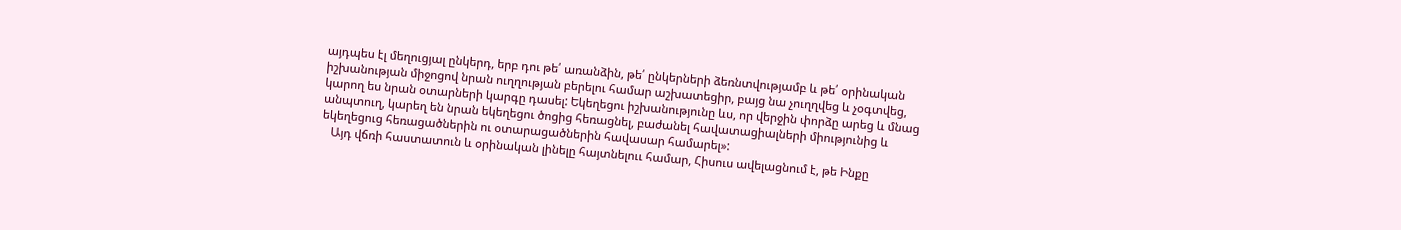այդպես էլ մեղուցյալ ընկերդ, երբ դու թե՛ առանձին, թե՛ ընկերների ձեռնտվությամբ և թե՛ օրինական իշխանության միջոցով նրան ուղղության բերելու համար աշխատեցիր, բայց նա չուղղվեց և չօգտվեց, կարող ես նրան օտարների կարգը դասել: Եկեղեցու իշխանությունը ևս, որ վերջին փորձը արեց և մնաց անպտուղ, կարեղ են նրան եկեղեցու ծոցից հեռացնել, բաժանել հավատացիալների միությունից և եկեղեցուց հեռացածներին ու օտարացածներին հավասար համարել»:
   Այդ վճռի հաստատուն և օրինական լինելը հայտնելոււ համար, Հիսուս ավելացնում է, թե Ինքը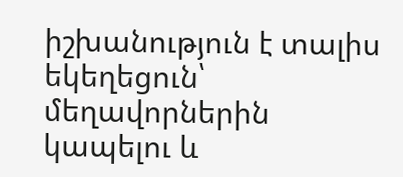իշխանություն է տալիս եկեղեցուն՝ մեղավորներին կապելու և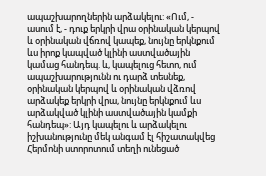ապաշխարողներին արձակելու: «Ում, - ասում է, - դուք երկրի վրա օրինական կերպով և օրինական վճռով կապեք, նույնը երկնքում ևս իրոք կապված կլինի աստվածային կամաց հանդեպ. և, կապելուց հետո, ում ապաշխարությունն ու դարձ տեսնեք, օրինական կերպով և օրինական վձռով արձակեք երկրի վրա, նույնը երկնքում ևս արձակված կլինի աստվածային կամքի հանդեպ»: Այդ կապելու և արձակելու իշխանությունը մեկ անգամ էլ հիշատակվեց Հերմոնի ստորոտում տեղի ունեցած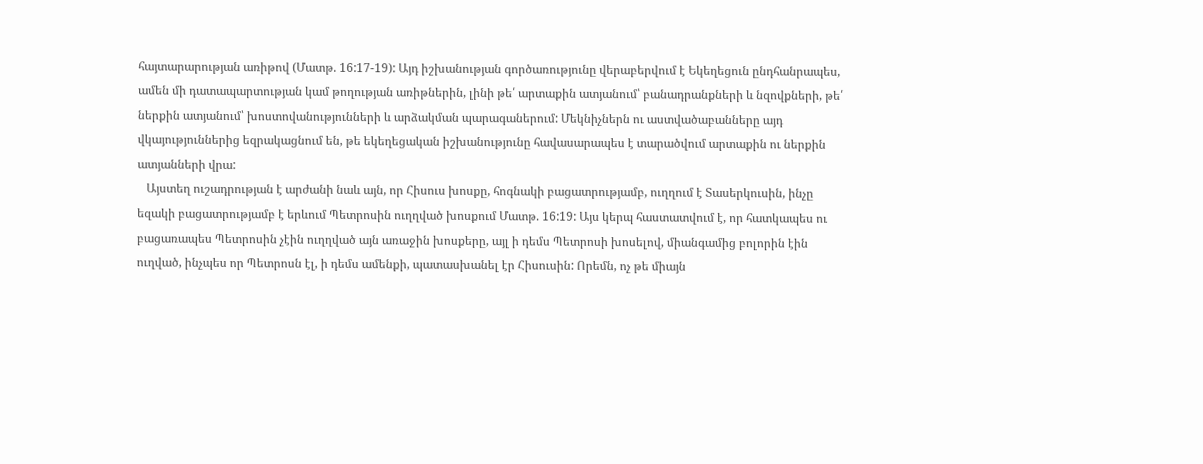հայտարարության առիթով (Մատթ. 16:17-19): Այդ իշխանության գործառությունը վերաբերվում է Եկեղեցուն ընդհանրապես, ամեն մի դատապարտության կամ թողության առիթներին, լինի թե՛ արտաքին ատյանում՝ բանադրանքների և նզովքների, թե՛ ներքին ատյանում՝ խոստովանությունների և արձակման պարագաներում: Մեկնիչներն ու աստվածաբանները այդ վկայություններից եզրակացնում են, թե եկեղեցական իշխանությունը հավասարապես է տարածվում արտաքին ու ներքին ատյանների վրա:
   Այստեղ ուշադրության է արժանի նաև այն, որ Հիսուս խոսքը, հոգնակի բացատրությամբ, ուղղում է Տասերկուսին, ինչը եզակի բացատրությամբ է երևում Պետրոսին ուղղված խոսքում Մատթ. 16:19: Այս կերպ հաստատվում է, որ հատկապես ու բացառապես Պետրոսին չէին ուղղված այն առաջին խոսքերը, այլ ի դեմս Պետրոսի խոսելով, միանգամից բոլորին էին ուղված, ինչպես որ Պետրոսն էլ, ի դեմս ամենքի, պատասխանել էր Հիսուսին: Որեմն, ոչ թե միայն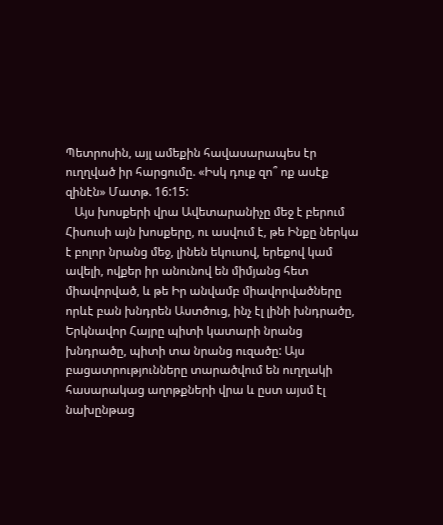Պետրոսին, այլ ամեքին հավասարապես էր ուղղված իր հարցումը. «Իսկ դուք զո՞ ոք ասէք զինէն» Մատթ. 16:15:
   Այս խոսքերի վրա Ավետարանիչը մեջ է բերում Հիսուսի այն խոսքերը, ու ասվում է, թե Ինքը ներկա է բոլոր նրանց մեջ, լինեն եկուսով, երեքով կամ ավելի, ովքեր իր անունով են միմյանց հետ միավորված, և թե Իր անվամբ միավորվածները որևէ բան խնդրեն Աստծուց, ինչ էլ լինի խնդրածը, Երկնավոր Հայրը պիտի կատարի նրանց խնդրածը, պիտի տա նրանց ուզածը: Այս բացատրությունները տարածվում են ուղղակի հասարակաց աղոթքների վրա և ըստ այսմ էլ նախընթաց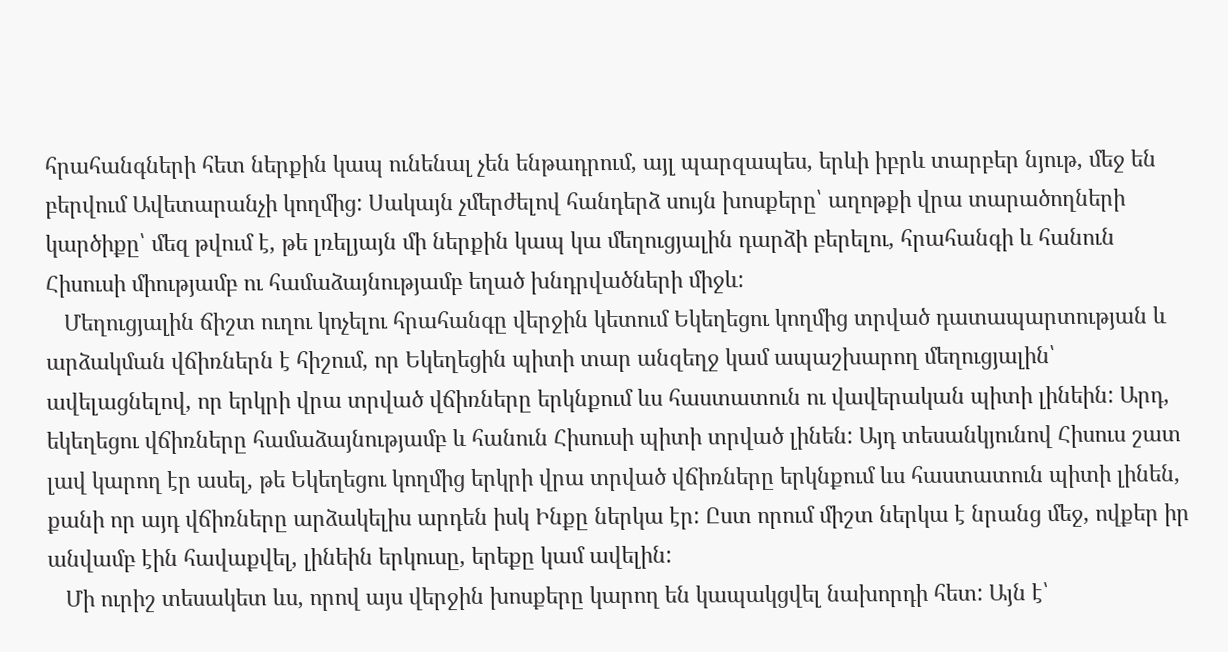հրահանգների հետ ներքին կապ ունենալ չեն ենթադրում, այլ պարզապես, երևի իբրև տարբեր նյութ, մեջ են բերվում Ավետարանչի կողմից: Սակայն չմերժելով հանդերձ սույն խոսքերը՝ աղոթքի վրա տարածողների կարծիքը՝ մեզ թվում է, թե լռելյայն մի ներքին կապ կա մեղուցյալին դարձի բերելու, հրահանգի և հանուն Հիսուսի միությամբ ու համաձայնությամբ եղած խնդրվածների միջև:
   Մեղուցյալին ճիշտ ուղու կոչելու հրահանգը վերջին կետում Եկեղեցու կողմից տրված դատապարտության և արձակման վճիռներն է հիշում, որ Եկեղեցին պիտի տար անզեղջ կամ ապաշխարող մեղուցյալին՝ ավելացնելով, որ երկրի վրա տրված վճիռները երկնքում ևս հաստատուն ու վավերական պիտի լինեին: Արդ, եկեղեցու վճիռները համաձայնությամբ և հանուն Հիսուսի պիտի տրված լինեն: Այդ տեսանկյունով Հիսուս շատ լավ կարող էր ասել, թե Եկեղեցու կողմից երկրի վրա տրված վճիռները երկնքում ևս հաստատուն պիտի լինեն, քանի որ այդ վճիռները արձակելիս արդեն իսկ Ինքը ներկա էր: Ըստ որում միշտ ներկա է նրանց մեջ, ովքեր իր անվամբ էին հավաքվել, լինեին երկուսը, երեքը կամ ավելին:
   Մի ուրիշ տեսակետ ևս, որով այս վերջին խոսքերը կարող են կապակցվել նախորդի հետ: Այն է՝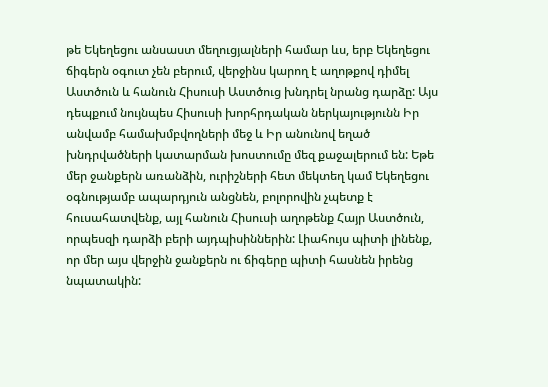թե Եկեղեցու անսաստ մեղուցյալների համար ևս, երբ Եկեղեցու ճիգերն օգուտ չեն բերում, վերջինս կարող է աղոթքով դիմել Աստծուն և հանուն Հիսուսի Աստծուց խնդրել նրանց դարձը: Այս դեպքում նույնպես Հիսուսի խորհրդական ներկայությունն Իր անվամբ համախմբվողների մեջ և Իր անունով եղած խնդրվածների կատարման խոստումը մեզ քաջալերում են: Եթե մեր ջանքերն առանձին, ուրիշների հետ մեկտեղ կամ Եկեղեցու օգնությամբ ապարդյուն անցնեն, բոլորովին չպետք է հուսահատվենք, այլ հանուն Հիսուսի աղոթենք Հայր Աստծուն, որպեսզի դարձի բերի այդպիսիններին: Լիահույս պիտի լինենք, որ մեր այս վերջին ջանքերն ու ճիգերը պիտի հասնեն իրենց նպատակին: